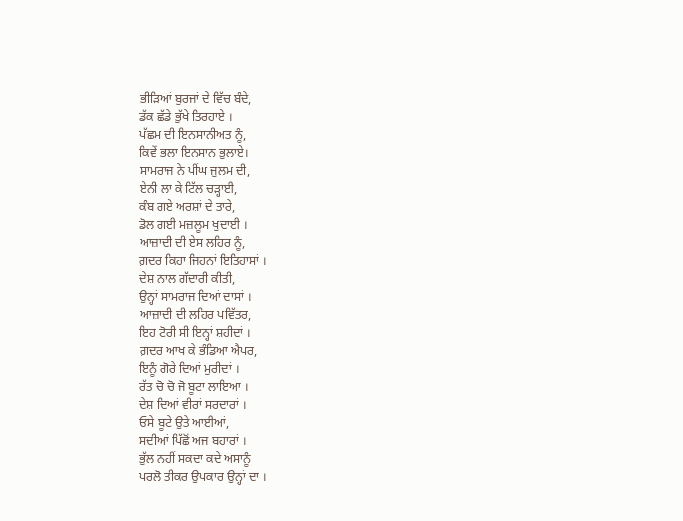ਭੀੜਿਆਂ ਬੁਰਜਾਂ ਦੇ ਵਿੱਚ ਬੰਦੇ,
ਡੱਕ ਛੱਡੇ ਭੁੱਖੇ ਤਿਰਹਾਏ ।
ਪੱਛਮ ਦੀ ਇਨਸਾਨੀਅਤ ਨੂੰ,
ਕਿਵੇਂ ਭਲਾ ਇਨਸਾਨ ਭੁਲਾਏ।
ਸਾਮਰਾਜ ਨੇ ਪੀਂਘ ਜੁਲਮ ਦੀ,
ਏਨੀ ਲਾ ਕੇ ਟਿੱਲ ਚੜ੍ਹਾਈ,
ਕੰਬ ਗਏ ਅਰਸ਼ਾਂ ਦੇ ਤਾਰੇ,
ਡੋਲ ਗਈ ਮਜ਼ਲੂਮ ਖੁਦਾਈ ।
ਆਜ਼ਾਦੀ ਦੀ ਏਸ ਲਹਿਰ ਨੂੰ,
ਗ਼ਦਰ ਕਿਹਾ ਜਿਹਨਾਂ ਇਤਿਹਾਸਾਂ ।
ਦੇਸ਼ ਨਾਲ ਗੱਦਾਰੀ ਕੀਤੀ,
ਉਨ੍ਹਾਂ ਸਾਮਰਾਜ ਦਿਆਂ ਦਾਸਾਂ ।
ਆਜ਼ਾਦੀ ਦੀ ਲਹਿਰ ਪਵਿੱਤਰ,
ਇਹ ਟੋਰੀ ਸੀ ਇਨ੍ਹਾਂ ਸ਼ਹੀਦਾਂ ।
ਗ਼ਦਰ ਆਖ ਕੇ ਭੰਡਿਆ ਐਪਰ,
ਇਨੂੰ ਗੋਰੇ ਦਿਆਂ ਮੁਰੀਦਾਂ ।
ਰੱਤ ਚੋ ਚੋ ਜੋ ਬੂਟਾ ਲਾਇਆ ।
ਦੇਸ਼ ਦਿਆਂ ਵੀਰਾਂ ਸਰਦਾਰਾਂ ।
ਓਸੇ ਬੂਟੇ ਉਤੇ ਆਈਆਂ,
ਸਦੀਆਂ ਪਿੱਛੋਂ ਅਜ ਬਹਾਰਾਂ ।
ਭੁੱਲ ਨਹੀਂ ਸਕਦਾ ਕਦੇ ਅਸਾਨੂੰ
ਪਰਲੋ ਤੀਕਰ ਉਪਕਾਰ ਉਨ੍ਹਾਂ ਦਾ ।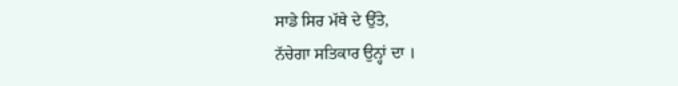ਸਾਡੇ ਸਿਰ ਮੱਥੇ ਦੇ ਉੱਤੇ,
ਨੱਚੇਗਾ ਸਤਿਕਾਰ ਉਨ੍ਹਾਂ ਦਾ ।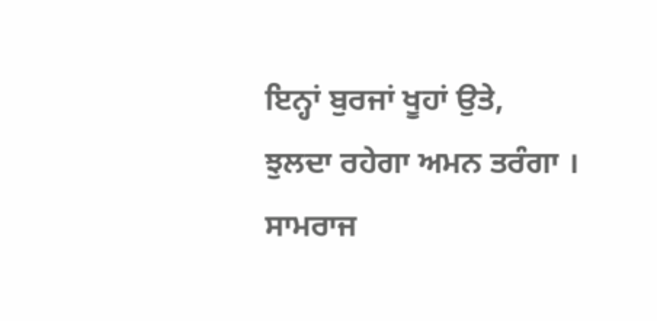ਇਨ੍ਹਾਂ ਬੁਰਜਾਂ ਖੂਹਾਂ ਉਤੇ,
ਝੁਲਦਾ ਰਹੇਗਾ ਅਮਨ ਤਰੰਗਾ ।
ਸਾਮਰਾਜ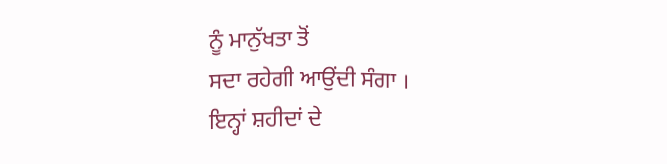ਨੂੰ ਮਾਨੁੱਖਤਾ ਤੋਂ
ਸਦਾ ਰਹੇਗੀ ਆਉਂਦੀ ਸੰਗਾ ।
ਇਨ੍ਹਾਂ ਸ਼ਹੀਦਾਂ ਦੇ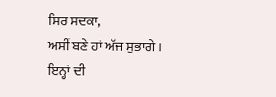ਸਿਰ ਸਦਕਾ,
ਅਸੀਂ ਬਣੇ ਹਾਂ ਅੱਜ ਸੁਭਾਗੇ ।
ਇਨ੍ਹਾਂ ਦੀ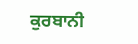ਕੁਰਬਾਨੀ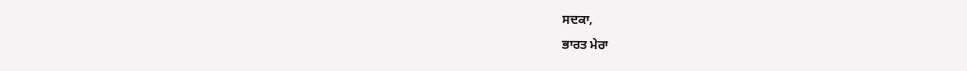ਸਦਕਾ,
ਭਾਰਤ ਮੇਰਾ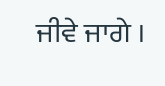ਜੀਵੇ ਜਾਗੇ ।